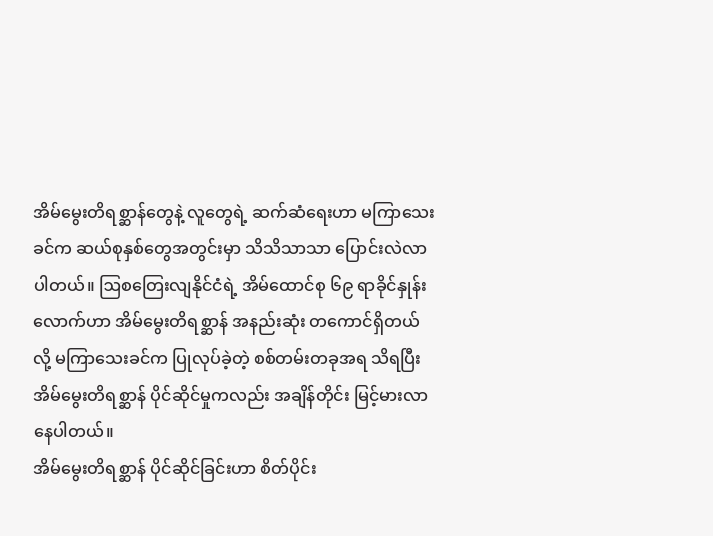အိမ်မွေးတိရစ္ဆာန်တွေနဲ့ လူတွေရဲ့ ဆက်ဆံရေးဟာ မကြာသေးခင်က ဆယ်စုနှစ်တွေအတွင်းမှာ သိသိသာသာ ပြောင်းလဲလာပါတယ်။ ဩစတြေးလျနိုင်ငံရဲ့ အိမ်ထောင်စု ၆၉ ရာခိုင်နှုန်းလောက်ဟာ အိမ်မွေးတိရစ္ဆာန် အနည်းဆုံး တကောင်ရှိတယ်လို့ မကြာသေးခင်က ပြုလုပ်ခဲ့တဲ့ စစ်တမ်းတခုအရ သိရပြီး အိမ်မွေးတိရစ္ဆာန် ပိုင်ဆိုင်မှုကလည်း အချိန်တိုင်း မြင့်မားလာနေပါတယ်။
အိမ်မွေးတိရစ္ဆာန် ပိုင်ဆိုင်ခြင်းဟာ စိတ်ပိုင်း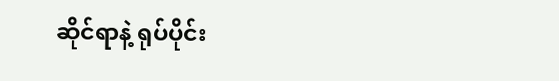ဆိုင်ရာနဲ့ ရုပ်ပိုင်း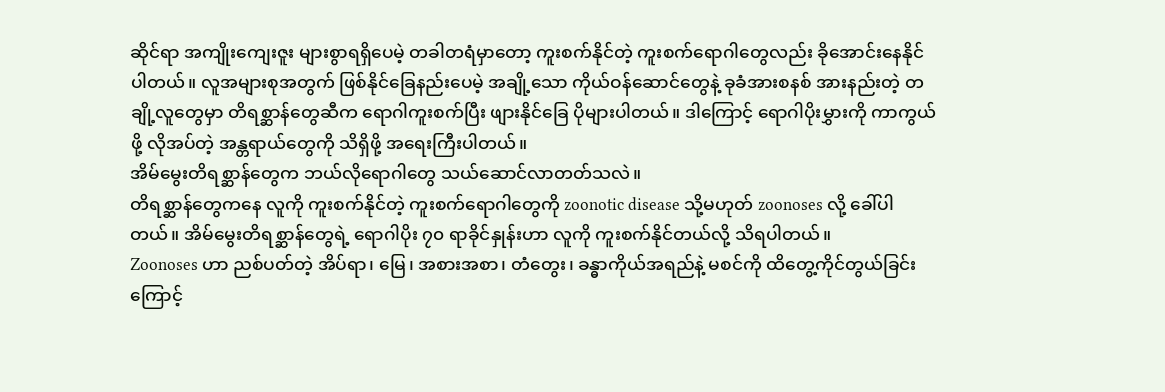ဆိုင်ရာ အကျိုးကျေးဇူး များစွာရရှိပေမဲ့ တခါတရံမှာတော့ ကူးစက်နိုင်တဲ့ ကူးစက်ရောဂါတွေလည်း ခိုအောင်းနေနိုင်ပါတယ်။ လူအများစုအတွက် ဖြစ်နိုင်ခြေနည်းပေမဲ့ အချို့သော ကိုယ်ဝန်ဆောင်တွေနဲ့ ခုခံအားစနစ် အားနည်းတဲ့ တချို့လူတွေမှာ တိရစ္ဆာန်တွေဆီက ရောဂါကူးစက်ပြီး ဖျားနိုင်ခြေ ပိုများပါတယ်။ ဒါကြောင့် ရောဂါပိုးမွှားကို ကာကွယ်ဖို့ လိုအပ်တဲ့ အန္တရာယ်တွေကို သိရှိဖို့ အရေးကြီးပါတယ်။
အိမ်မွေးတိရစ္ဆာန်တွေက ဘယ်လိုရောဂါတွေ သယ်ဆောင်လာတတ်သလဲ။
တိရစ္ဆာန်တွေကနေ လူကို ကူးစက်နိုင်တဲ့ ကူးစက်ရောဂါတွေကို zoonotic disease သို့မဟုတ် zoonoses လို့ ခေါ်ပါတယ်။ အိမ်မွေးတိရစ္ဆာန်တွေရဲ့ ရောဂါပိုး ၇၀ ရာခိုင်နှုန်းဟာ လူကို ကူးစက်နိုင်တယ်လို့ သိရပါတယ်။
Zoonoses ဟာ ညစ်ပတ်တဲ့ အိပ်ရာ၊ မြေ၊ အစားအစာ၊ တံတွေး၊ ခန္ဓာကိုယ်အရည်နဲ့ မစင်ကို ထိတွေ့ကိုင်တွယ်ခြင်းကြောင့်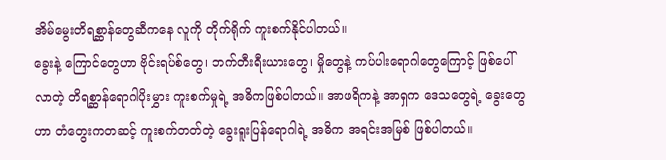အိမ်မွေးတိရစ္ဆာန်တွေဆီကနေ လူကို တိုက်ရိုက် ကူးစက်နိုင်ပါတယ်။
ခွေးနဲ့ ကြောင်တွေဟာ ဗိုင်းရပ်စ်တွေ၊ ဘက်တီးရီးယားတွေ၊ မှိုတွေနဲ့ ကပ်ပါးရောဂါတွေကြောင့် ဖြစ်ပေါ်လာတဲ့ တိရစ္ဆာန်ရောဂါပိုးမွှား ကူးစက်မှုရဲ့ အဓိကဖြစ်ပါတယ်။ အာဖရိကနဲ့ အာရှက ဒေသတွေရဲ့ ခွေးတွေဟာ တံတွေးကတဆင့် ကူးစက်တတ်တဲ့ ခွေးရူးပြန်ရောဂါရဲ့ အဓိက အရင်းအမြစ် ဖြစ်ပါတယ်။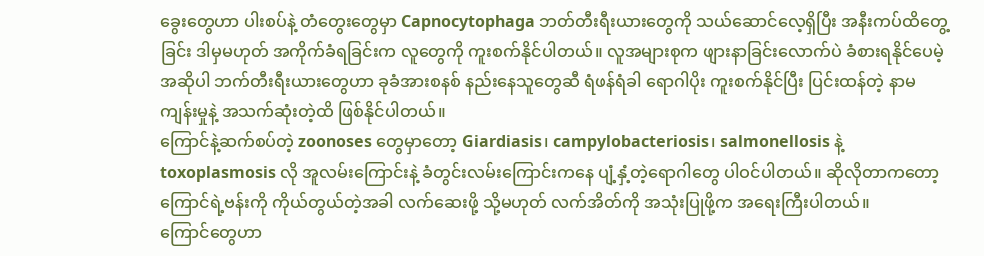ခွေးတွေဟာ ပါးစပ်နဲ့ တံတွေးတွေမှာ Capnocytophaga ဘတ်တီးရီးယားတွေကို သယ်ဆောင်လေ့ရှိပြီး အနီးကပ်ထိတွေ့ခြင်း ဒါမှမဟုတ် အကိုက်ခံရခြင်းက လူတွေကို ကူးစက်နိုင်ပါတယ်။ လူအများစုက ဖျားနာခြင်းလောက်ပဲ ခံစားရနိုင်ပေမဲ့ အဆိုပါ ဘက်တီးရီးယားတွေဟာ ခုခံအားစနစ် နည်းနေသူတွေဆီ ရံဖန်ရံခါ ရောဂါပိုး ကူးစက်နိုင်ပြီး ပြင်းထန်တဲ့ နာမကျန်းမှုနဲ့ အသက်ဆုံးတဲ့ထိ ဖြစ်နိုင်ပါတယ်။
ကြောင်နဲ့ဆက်စပ်တဲ့ zoonoses တွေမှာတော့ Giardiasis၊ campylobacteriosis၊ salmonellosis နဲ့ toxoplasmosis လို အူလမ်းကြောင်းနဲ့ ခံတွင်းလမ်းကြောင်းကနေ ပျံ့နှံ့တဲ့ရောဂါတွေ ပါဝင်ပါတယ်။ ဆိုလိုတာကတော့ ကြောင်ရဲ့ဗန်းကို ကိုယ်တွယ်တဲ့အခါ လက်ဆေးဖို့ သို့မဟုတ် လက်အိတ်ကို အသုံးပြုဖို့က အရေးကြီးပါတယ်။
ကြောင်တွေဟာ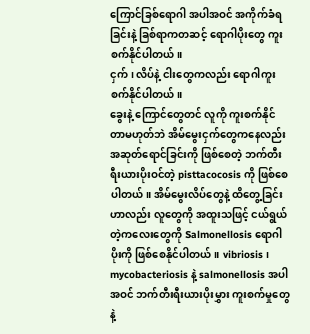ကြောင်ခြစ်ရောဂါ အပါအဝင် အကိုက်ခံရခြင်းနဲ့ ခြစ်ရာကတဆင့် ရောဂါပိုးတွေ ကူးစက်နိုင်ပါတယ်။
ငှက်၊ လိပ်နဲ့ ငါးတွေကလည်း ရောဂါကူးစက်နိုင်ပါတယ်။
ခွေးနဲ့ ကြောင်တွေတင် လူကို ကူးစက်နိုင်တာမဟုတ်ဘဲ အိမ်မွေးငှက်တွေကနေလည်း အဆုတ်ရောင်ခြင်းကို ဖြစ်စေတဲ့ ဘက်တီးရီးယားပိုးဝင်တဲ့ pisttacocosis ကို ဖြစ်စေပါတယ်။ အိမ်မွေးလိပ်တွေနဲ့ ထိတွေ့ခြင်းဟာလည်း လူတွေကို အထူးသဖြင့် ငယ်ရွယ်တဲ့ကလေးတွေကို Salmonellosis ရောဂါပိုးကို ဖြစ်စေနိုင်ပါတယ်။ vibriosis၊ mycobacteriosis နဲ့ salmonellosis အပါအဝင် ဘက်တီးရီးယားပိုးမွှား ကူးစက်မှုတွေနဲ့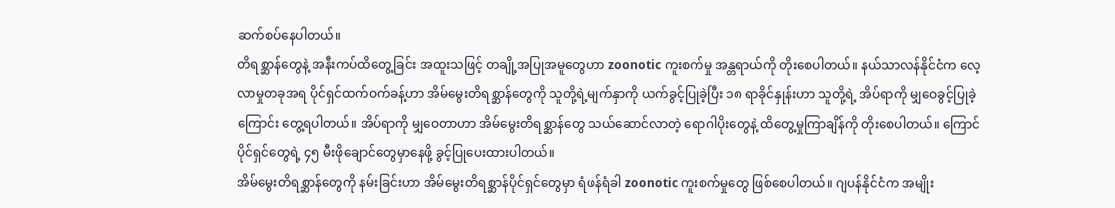ဆက်စပ်နေပါတယ်။
တိရစ္ဆာန်တွေနဲ့ အနီးကပ်ထိတွေ့ခြင်း အထူးသဖြင့် တချို့အပြုအမူတွေဟာ zoonotic ကူးစက်မှု အန္တရာယ်ကို တိုးစေပါတယ်။ နယ်သာလန်နိုင်ငံက လေ့လာမှုတခုအရ ပိုင်ရှင်ထက်ဝက်ခန့်ဟာ အိမ်မွေးတိရစ္ဆာန်တွေကို သူတို့ရဲ့မျက်နှာကို ယက်ခွင့်ပြုခဲ့ပြီး ၁၈ ရာခိုင်နှုန်းဟာ သူတို့ရဲ့ အိပ်ရာကို မျှဝေခွင့်ပြုခဲ့ကြောင်း တွေ့ရပါတယ်။ အိပ်ရာကို မျှဝေတာဟာ အိမ်မွေးတိရစ္ဆာန်တွေ သယ်ဆောင်လာတဲ့ ရောဂါပိုးတွေနဲ့ ထိတွေ့မှုကြာချိန်ကို တိုးစေပါတယ်။ ကြောင်ပိုင်ရှင်တွေရဲ့ ၄၅ မီးဖိုချောင်တွေမှာနေဖို့ ခွင့်ပြုပေးထားပါတယ်။
အိမ်မွေးတိရစ္ဆာန်တွေကို နမ်းခြင်းဟာ အိမ်မွေးတိရစ္ဆာန်ပိုင်ရှင်တွေမှာ ရံဖန်ရံခါ zoonotic ကူးစက်မှုတွေ ဖြစ်စေပါတယ်။ ဂျပန်နိုင်ငံက အမျိုး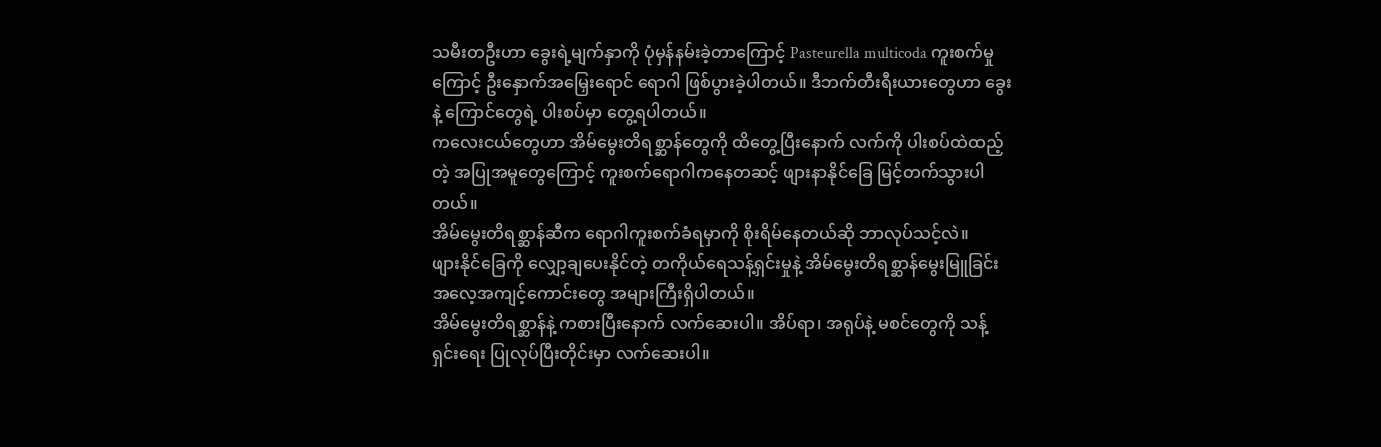သမီးတဦးဟာ ခွေးရဲ့မျက်နှာကို ပုံမှန်နမ်းခဲ့တာကြောင့် Pasteurella multicoda ကူးစက်မှုကြောင့် ဦးနှောက်အမြှေးရောင် ရောဂါ ဖြစ်ပွားခဲ့ပါတယ်။ ဒီဘက်တီးရီးယားတွေဟာ ခွေးနဲ့ ကြောင်တွေရဲ့ ပါးစပ်မှာ တွေ့ရပါတယ်။
ကလေးငယ်တွေဟာ အိမ်မွေးတိရစ္ဆာန်တွေကို ထိတွေ့ပြီးနောက် လက်ကို ပါးစပ်ထဲထည့်တဲ့ အပြုအမူတွေကြောင့် ကူးစက်ရောဂါကနေတဆင့် ဖျားနာနိုင်ခြေ မြင့်တက်သွားပါတယ်။
အိမ်မွေးတိရစ္ဆာန်ဆီက ရောဂါကူးစက်ခံရမှာကို စိုးရိမ်နေတယ်ဆို ဘာလုပ်သင့်လဲ။
ဖျားနိုင်ခြေကို လျှော့ချပေးနိုင်တဲ့ တကိုယ်ရေသန့်ရှင်းမှုနဲ့ အိမ်မွေးတိရစ္ဆာန်မွေးမြူခြင်း အလေ့အကျင့်ကောင်းတွေ အများကြီးရှိပါတယ်။
အိမ်မွေးတိရစ္ဆာန်နဲ့ ကစားပြီးနောက် လက်ဆေးပါ။ အိပ်ရာ၊ အရုပ်နဲ့ မစင်တွေကို သန့်ရှင်းရေး ပြုလုပ်ပြီးတိုင်းမှာ လက်ဆေးပါ။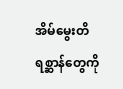အိမ်မွေးတိရစ္ဆာန်တွေကို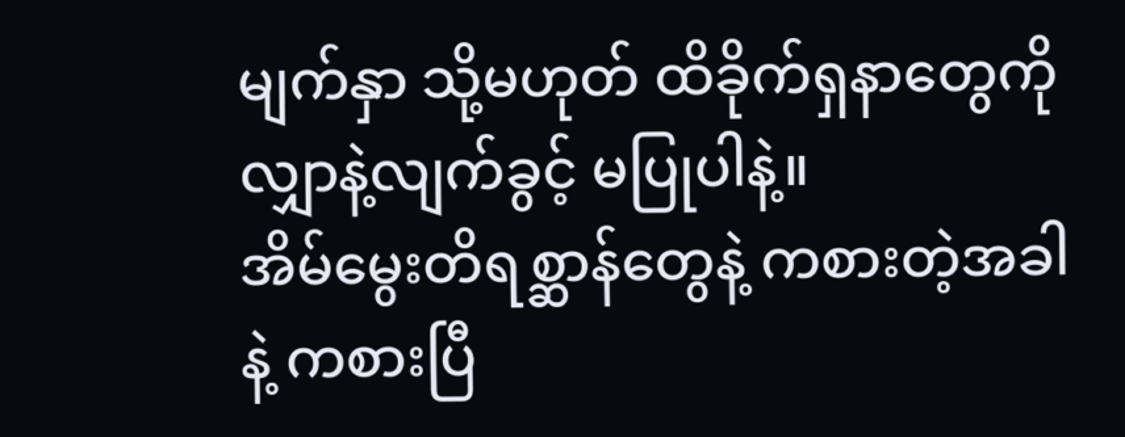မျက်နှာ သို့မဟုတ် ထိခိုက်ရှနာတွေကို လျှာနဲ့လျက်ခွင့် မပြုပါနဲ့။
အိမ်မွေးတိရစ္ဆာန်တွေနဲ့ ကစားတဲ့အခါနဲ့ ကစားပြီ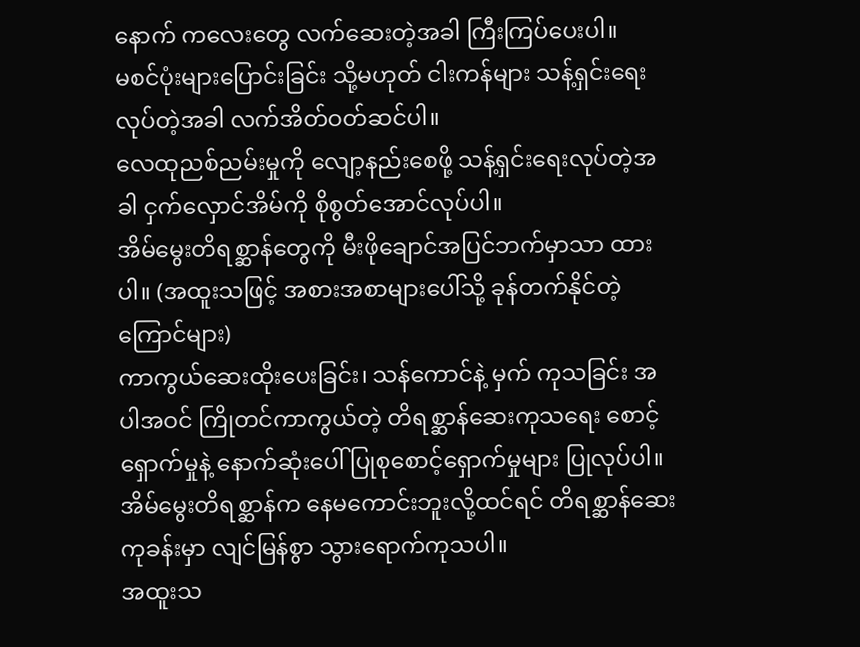နောက် ကလေးတွေ လက်ဆေးတဲ့အခါ ကြီးကြပ်ပေးပါ။
မစင်ပုံးများပြောင်းခြင်း သို့မဟုတ် ငါးကန်များ သန့်ရှင်းရေးလုပ်တဲ့အခါ လက်အိတ်ဝတ်ဆင်ပါ။
လေထုညစ်ညမ်းမှုကို လျော့နည်းစေဖို့ သန့်ရှင်းရေးလုပ်တဲ့အခါ ငှက်လှောင်အိမ်ကို စိုစွတ်အောင်လုပ်ပါ။
အိမ်မွေးတိရစ္ဆာန်တွေကို မီးဖိုချောင်အပြင်ဘက်မှာသာ ထားပါ။ (အထူးသဖြင့် အစားအစာများပေါ်သို့ ခုန်တက်နိုင်တဲ့ ကြောင်များ)
ကာကွယ်ဆေးထိုးပေးခြင်း၊ သန်ကောင်နဲ့ မှက် ကုသခြင်း အပါအဝင် ကြိုတင်ကာကွယ်တဲ့ တိရစ္ဆာန်ဆေးကုသရေး စောင့်ရှောက်မှုနဲ့ နောက်ဆုံးပေါ် ပြုစုစောင့်ရှောက်မှုများ ပြုလုပ်ပါ။
အိမ်မွေးတိရစ္ဆာန်က နေမကောင်းဘူးလို့ထင်ရင် တိရစ္ဆာန်ဆေးကုခန်းမှာ လျင်မြန်စွာ သွားရောက်ကုသပါ။
အထူးသ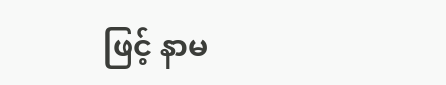ဖြင့် နာမ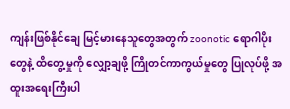ကျန်းဖြစ်နိုင်ချေ မြင့်မားနေသူတွေအတွက် zoonotic ရောဂါပိုးတွေနဲ့ ထိတွေ့မှုကို လျှော့ချဖို့ ကြိုတင်ကာကွယ်မှုတွေ ပြုလုပ်ဖို့ အထူးအရေးကြီးပါ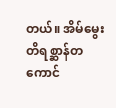တယ်။ အိမ်မွေးတိရစ္ဆာန်တကောင်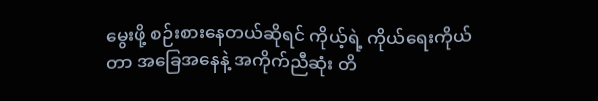မွေးဖို့ စဉ်းစားနေတယ်ဆိုရင် ကိုယ့်ရဲ့ ကိုယ်ရေးကိုယ်တာ အခြေအနေနဲ့ အကိုက်ညီဆုံး တိ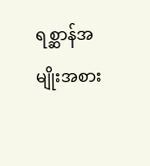ရစ္ဆာန်အမျိုးအစား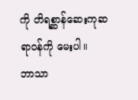ကို တိရစ္ဆာန်ဆေးကုဆရာဝန်ကို မေးပါ။
ဘာသာ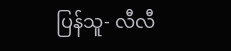ပြန်သူ- လီလီ